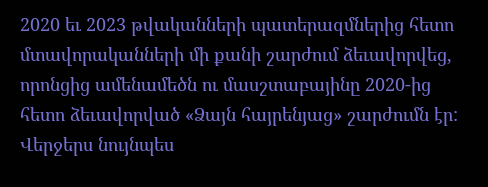2020 եւ 2023 թվականների պատերազմներից հետո մտավորականների մի քանի շարժում ձեւավորվեց, որոնցից ամենամեծն ու մասշտաբայինը 2020-ից հետո ձեւավորված «Ձայն հայրենյաց» շարժումն էր: Վերջերս նույնպես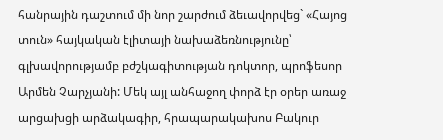հանրային դաշտում մի նոր շարժում ձեւավորվեց` «Հայոց տուն» հայկական էլիտայի նախաձեռնությունը՝ գլխավորությամբ բժշկագիտության դոկտոր, պրոֆեսոր Արմեն Չարչյանի: Մեկ այլ անհաջող փորձ էր օրեր առաջ արցախցի արձակագիր, հրապարակախոս Բակուր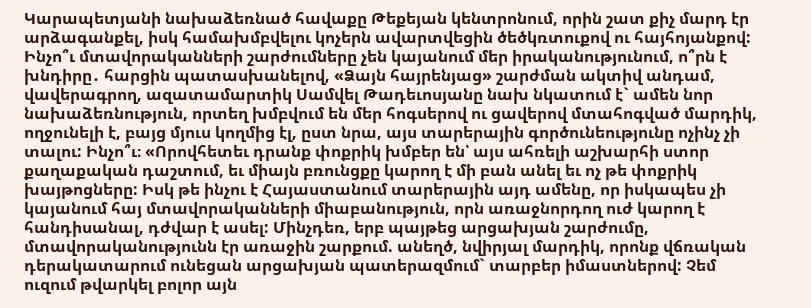Կարապետյանի նախաձեռնած հավաքը Թեքեյան կենտրոնում, որին շատ քիչ մարդ էր արձագանքել, իսկ համախմբվելու կոչերն ավարտվեցին ծեծկռտուքով ու հայհոյանքով:
Ինչո՞ւ մտավորականների շարժումները չեն կայանում մեր իրականությունում, ո՞րն է խնդիրը․ հարցին պատասխանելով, «Ձայն հայրենյաց» շարժման ակտիվ անդամ, վավերագրող, ազատամարտիկ Սամվել Թադեւոսյանը նախ նկատում է` ամեն նոր նախաձեռնություն, որտեղ խմբվում են մեր հոգսերով ու ցավերով մտահոգված մարդիկ, ողջունելի է, բայց մյուս կողմից էլ, ըստ նրա, այս տարերային գործունեությունը ոչինչ չի տալու: Ինչո՞ւ։ «Որովհետեւ դրանք փոքրիկ խմբեր են՝ այս ահռելի աշխարհի ստոր քաղաքական դաշտում, եւ միայն բռունցքը կարող է մի բան անել եւ ոչ թե փոքրիկ խայթոցները: Իսկ թե ինչու է Հայաստանում տարերային այդ ամենը, որ իսկապես չի կայանում հայ մտավորականների միաբանություն, որն առաջնորդող ուժ կարող է հանդիսանալ, դժվար է ասել: Մինչդեռ, երբ պայթեց արցախյան շարժումը, մտավորականությունն էր առաջին շարքում. անեղծ, նվիրյալ մարդիկ, որոնք վճռական դերակատարում ունեցան արցախյան պատերազմում` տարբեր իմաստներով: Չեմ ուզում թվարկել բոլոր այն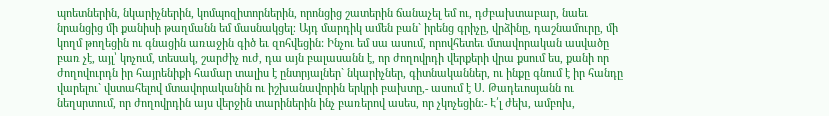պոետներին, նկարիչներին, կոմպոզիտորներին, որոնցից շատերին ճանաչել եմ ու, դժբախտաբար, նաեւ նրանցից մի քանիսի թաղմանն եմ մասնակցել։ Այդ մարդիկ ամեն բան` իրենց գրիչը, վրձինը, դաշնամուրը, մի կողմ թողեցին ու գնացին առաջին գիծ եւ զոհվեցին: Ինչու եմ սա ասում, որովհետեւ մտավորական ասվածը բառ չէ, այլ՝ կոչում, տեսակ, շարժիչ ուժ, դա այն բալասանն է, որ ժողովրդի վերքերի վրա քսում ես, քանի որ ժողովուրդն իր հայրենիքի համար տալիս է ընտրյալներ` նկարիչներ, գիտնականներ, ու ինքը գնում է իր հանդը վարելու` վստահելով մտավորականին ու իշխանավորին երկրի բախտը,- ասում է Ս. Թադեւոսյանն ու նեղսրտում, որ ժողովրդին այս վերջին տարիներին ինչ բառերով ասես, որ չկոչեցին։- Է՛լ ժեխ, ամբոխ,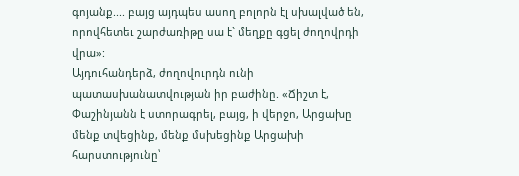գոյանք.... բայց այդպես ասող բոլորն էլ սխալված են, որովհետեւ շարժառիթը սա է` մեղքը գցել ժողովրդի վրա»:
Այդուհանդերձ, ժողովուրդն ունի պատասխանատվության իր բաժինը. «Ճիշտ է, Փաշինյանն է ստորագրել, բայց, ի վերջո, Արցախը մենք տվեցինք, մենք մսխեցինք Արցախի հարստությունը՝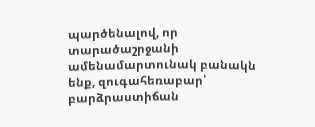պարծենալով, որ տարածաշրջանի ամենամարտունակ բանակն ենք, զուգահեռաբար՝ բարձրաստիճան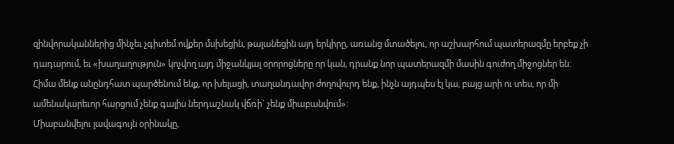զինվորականներից մինչեւ չգիտեմ ովքեր մսխեցին, թալանեցին այդ երկիրը, առանց մտածելու, որ աշխարհում պատերազմը երբեք չի դադարում, եւ «խաղաղություն» կոչվող այդ միջանկյալ օրորոցները որ կան, դրանք նոր պատերազմի մասին գուժող միջոցներ են: Հիմա մենք անընդհատ պարծենում ենք, որ խելացի, տաղանդավոր ժողովուրդ ենք, ինչն այդպես էլ կա, բայց արի ու տես, որ մի ամենակարեւոր հարցում չենք գալիս ներդաշնակ վճռի` չենք միաբանվում»:
Միաբանվելու լավագույն օրինակը,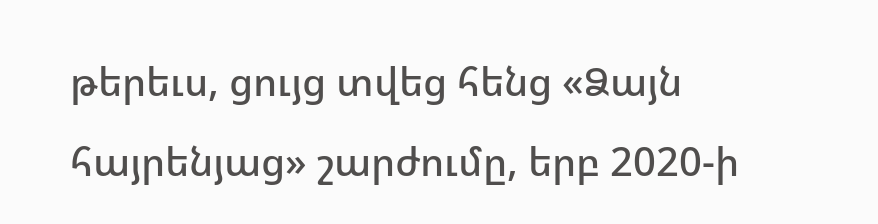թերեւս, ցույց տվեց հենց «Ձայն հայրենյաց» շարժումը, երբ 2020-ի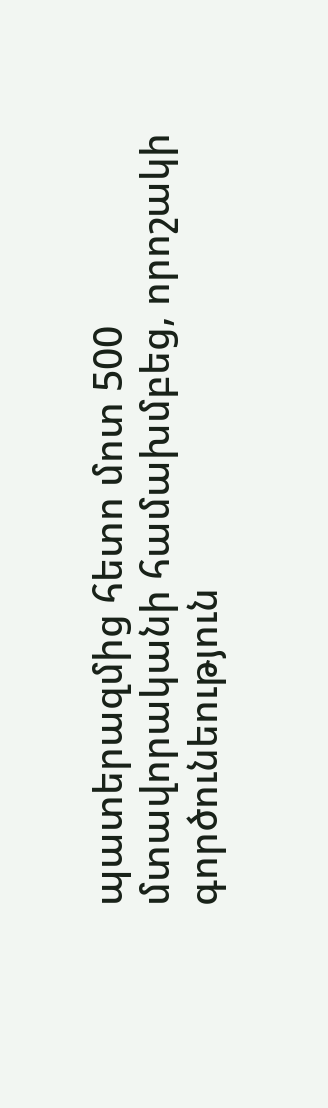պատերազմից հետո մոտ 500 մտավորականի համախմբեց, որոշակի գործունեություն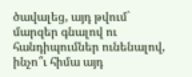ծավալեց, այդ թվում` մարզեր գնալով ու հանդիպումներ ունենալով, ինչո՞ւ հիմա այդ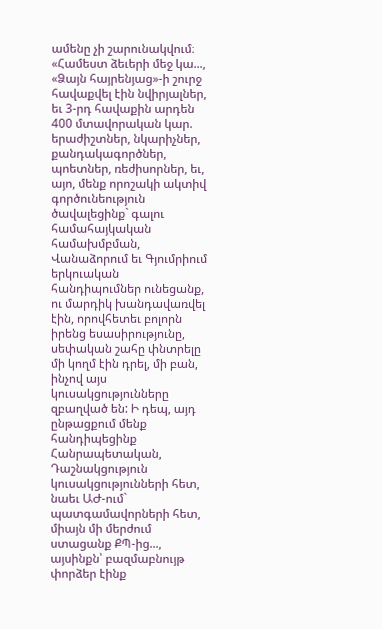ամենը չի շարունակվում։ «Համեստ ձեւերի մեջ կա..., «Ձայն հայրենյաց»-ի շուրջ հավաքվել էին նվիրյալներ, եւ 3-րդ հավաքին արդեն 400 մտավորական կար. երաժիշտներ, նկարիչներ, քանդակագործներ, պոետներ, ռեժիսորներ, եւ, այո, մենք որոշակի ակտիվ գործունեություն ծավալեցինք` գալու համահայկական համախմբման, Վանաձորում եւ Գյումրիում երկուական հանդիպումներ ունեցանք, ու մարդիկ խանդավառվել էին, որովհետեւ բոլորն իրենց եսասիրությունը, սեփական շահը փնտրելը մի կողմ էին դրել, մի բան, ինչով այս կուսակցությունները զբաղված են: Ի դեպ, այդ ընթացքում մենք հանդիպեցինք Հանրապետական, Դաշնակցություն կուսակցությունների հետ, նաեւ ԱԺ-ում` պատգամավորների հետ, միայն մի մերժում ստացանք ՔՊ-ից..., այսինքն՝ բազմաբնույթ փորձեր էինք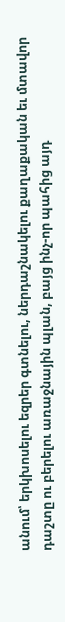անում՝ երկխոսելու եզրեր գտնելու, ներդաշնակելու քաղաքական եւ մտավոր դաշտը ու բերելու առաջնային պլան, բայց ինչ-որ պահից այդ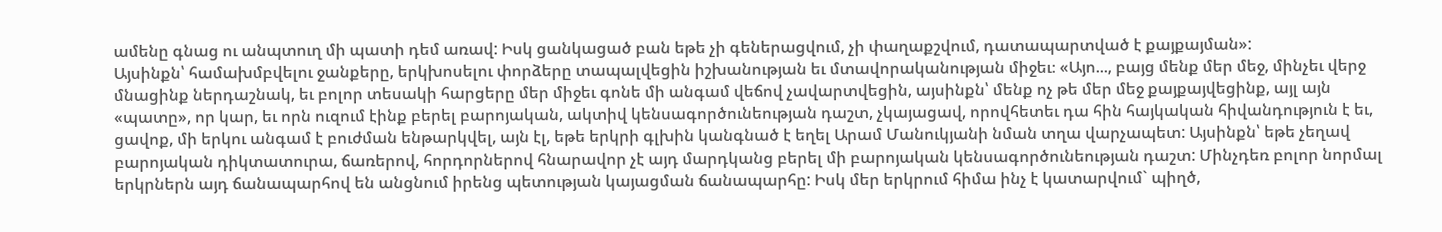ամենը գնաց ու անպտուղ մի պատի դեմ առավ: Իսկ ցանկացած բան եթե չի գեներացվում, չի փաղաքշվում, դատապարտված է քայքայման»:
Այսինքն՝ համախմբվելու ջանքերը, երկխոսելու փորձերը տապալվեցին իշխանության եւ մտավորականության միջեւ։ «Այո..., բայց մենք մեր մեջ, մինչեւ վերջ մնացինք ներդաշնակ, եւ բոլոր տեսակի հարցերը մեր միջեւ գոնե մի անգամ վեճով չավարտվեցին, այսինքն՝ մենք ոչ թե մեր մեջ քայքայվեցինք, այլ այն «պատը», որ կար, եւ որն ուզում էինք բերել բարոյական, ակտիվ կենսագործունեության դաշտ, չկայացավ, որովհետեւ դա հին հայկական հիվանդություն է եւ, ցավոք, մի երկու անգամ է բուժման ենթարկվել, այն էլ, եթե երկրի գլխին կանգնած է եղել Արամ Մանուկյանի նման տղա վարչապետ: Այսինքն՝ եթե չեղավ բարոյական դիկտատուրա, ճառերով, հորդորներով հնարավոր չէ այդ մարդկանց բերել մի բարոյական կենսագործունեության դաշտ: Մինչդեռ բոլոր նորմալ երկրներն այդ ճանապարհով են անցնում իրենց պետության կայացման ճանապարհը: Իսկ մեր երկրում հիմա ինչ է կատարվում` պիղծ,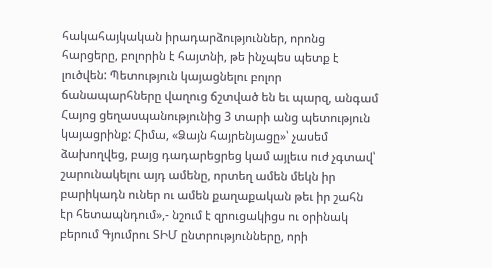հակահայկական իրադարձություններ, որոնց հարցերը, բոլորին է հայտնի, թե ինչպես պետք է լուծվեն: Պետություն կայացնելու բոլոր ճանապարհները վաղուց ճշտված են եւ պարզ, անգամ Հայոց ցեղասպանությունից 3 տարի անց պետություն կայացրինք: Հիմա, «Ձայն հայրենյացը»՝ չասեմ ձախողվեց, բայց դադարեցրեց կամ այլեւս ուժ չգտավ՝ շարունակելու այդ ամենը, որտեղ ամեն մեկն իր բարիկադն ուներ ու ամեն քաղաքական թեւ իր շահն էր հետապնդում»,- նշում է զրուցակիցս ու օրինակ բերում Գյումրու ՏԻՄ ընտրությունները, որի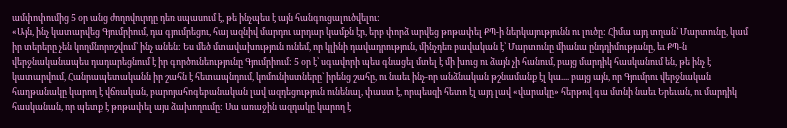ամփոփումից 5 օր անց ժողովուրդը դեռ սպասում է, թե ինչպես է այն հանգուցալուծվելու:
«Այն, ինչ կատարվեց Գյումրիում, դա գյումրեցու, հայ ազնիվ մարդու արդար կամքն էր, երբ փորձ արվեց թոթափել ՔՊ-ի ներկայությունն ու լուծը: Հիմա այդ տղան` Մարտունը, կամ իր տերերը չեն կողմնորոշվում՝ ինչ անեն: Ես մեծ մտավախություն ունեմ, որ կլինի դավադրություն, մինչդեռ բավական է՝ Մարտունը միանա ընդդիմությանը, եւ ՔՊ-ն վերջնականապես դադարեցնում է իր գործունեությունը Գյումրիում: 5 օր է՝ սգավորի պես գնացել մտել է մի խուց ու ձայն չի հանում, բայց մարդիկ հասկանում են, թե ինչ է կատարվում, Հանրապետականն իր շահն է հետապնդում, կոմունիստները` իրենց շահը, ու նաեւ ինչ-որ անձնական թշնամանք էլ կա.... բայց այն, որ Գյումրու վերջնական հաղթանակը կարող է վճռական, բարոյահոգեբանական լավ ազդեցություն ունենալ, փաստ է, որպեսզի հետո էլ այդ լավ «վարակը» հերթով գա մտնի նաեւ Երեւան, ու մարդիկ հասկանան, որ պետք է թոթափել այս ձախողումը: Սա առաջին ազդակը կարող է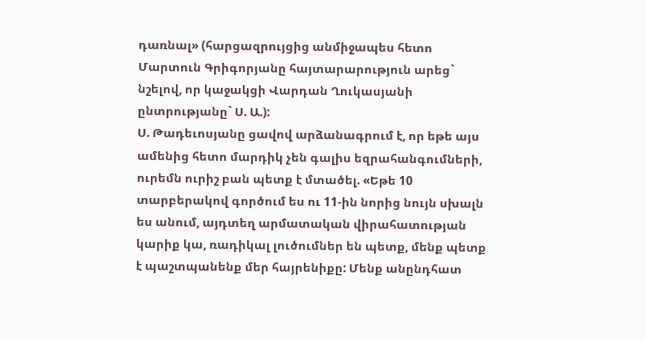դառնալ» (հարցազրույցից անմիջապես հետո Մարտուն Գրիգորյանը հայտարարություն արեց` նշելով, որ կաջակցի Վարդան Ղուկասյանի ընտրությանը` Ս. Ա.):
Ս. Թադեւոսյանը ցավով արձանագրում է, որ եթե այս ամենից հետո մարդիկ չեն գալիս եզրահանգումների, ուրեմն ուրիշ բան պետք է մտածել. «Եթե 10 տարբերակով գործում ես ու 11-ին նորից նույն սխալն ես անում, այդտեղ արմատական վիրահատության կարիք կա, ռադիկալ լուծումներ են պետք, մենք պետք է պաշտպանենք մեր հայրենիքը: Մենք անընդհատ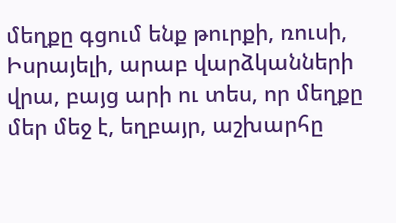մեղքը գցում ենք թուրքի, ռուսի, Իսրայելի, արաբ վարձկանների վրա, բայց արի ու տես, որ մեղքը մեր մեջ է, եղբայր, աշխարհը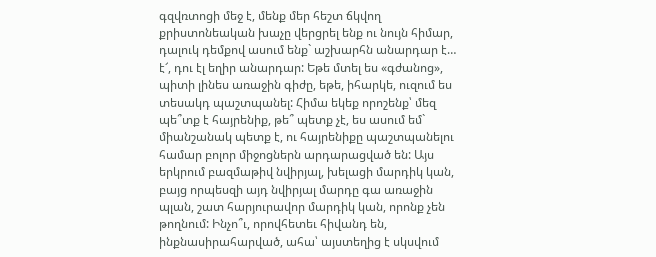գզվռտոցի մեջ է, մենք մեր հեշտ ճկվող քրիստոնեական խաչը վերցրել ենք ու նույն հիմար, դալուկ դեմքով ասում ենք` աշխարհն անարդար է… է՜, դու էլ եղիր անարդար: Եթե մտել ես «գժանոց», պիտի լինես առաջին գիժը, եթե, իհարկե, ուզում ես տեսակդ պաշտպանել: Հիմա եկեք որոշենք՝ մեզ պե՞տք է հայրենիք, թե՞ պետք չէ, ես ասում եմ` միանշանակ պետք է, ու հայրենիքը պաշտպանելու համար բոլոր միջոցներն արդարացված են: Այս երկրում բազմաթիվ նվիրյալ, խելացի մարդիկ կան, բայց որպեսզի այդ նվիրյալ մարդը գա առաջին պլան, շատ հարյուրավոր մարդիկ կան, որոնք չեն թողնում: Ինչո՞ւ, որովհետեւ հիվանդ են, ինքնասիրահարված, ահա՝ այստեղից է սկսվում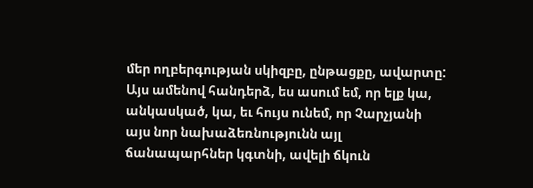մեր ողբերգության սկիզբը, ընթացքը, ավարտը: Այս ամենով հանդերձ, ես ասում եմ, որ ելք կա, անկասկած, կա, եւ հույս ունեմ, որ Չարչյանի այս նոր նախաձեռնությունն այլ ճանապարհներ կգտնի, ավելի ճկուն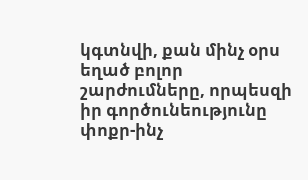կգտնվի, քան մինչ օրս եղած բոլոր շարժումները, որպեսզի իր գործունեությունը փոքր-ինչ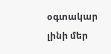օգտակար լինի մեր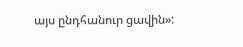այս ընդհանուր ցավին»: